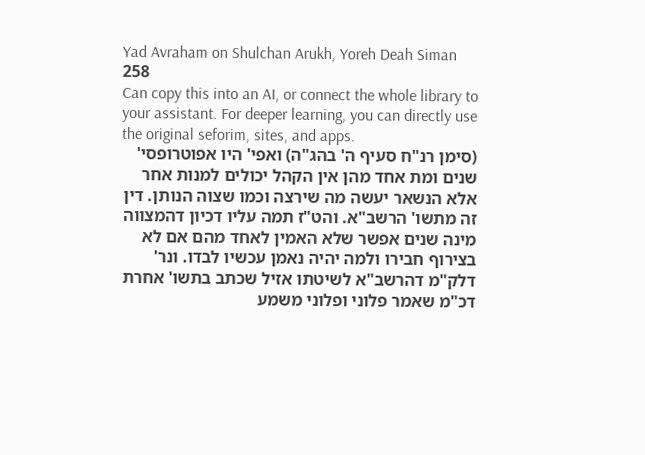Yad Avraham on Shulchan Arukh, Yoreh Deah Siman 258
Can copy this into an AI, or connect the whole library to your assistant. For deeper learning, you can directly use the original seforim, sites, and apps.
(סימן רנ"ח סעיף ה' בהג"ה) ואפי' היו אפוטרופסי' שנים ומת אחד מהן אין הקהל יכולים למנות אחר אלא הנשאר יעשה מה שירצה וכמו שצוה הנותן. דין זה מתשו' הרשב"א. והט"ז תמה עליו דכיון דהמצווה מינה שנים אפשר שלא האמין לאחד מהם אם לא בצירוף חבירו ולמה יהיה נאמן עכשיו לבדו. ונר' דלק"מ דהרשב"א לשיטתו אזיל שכתב בתשו' אחרת דכ"מ שאמר פלוני ופלוני משמע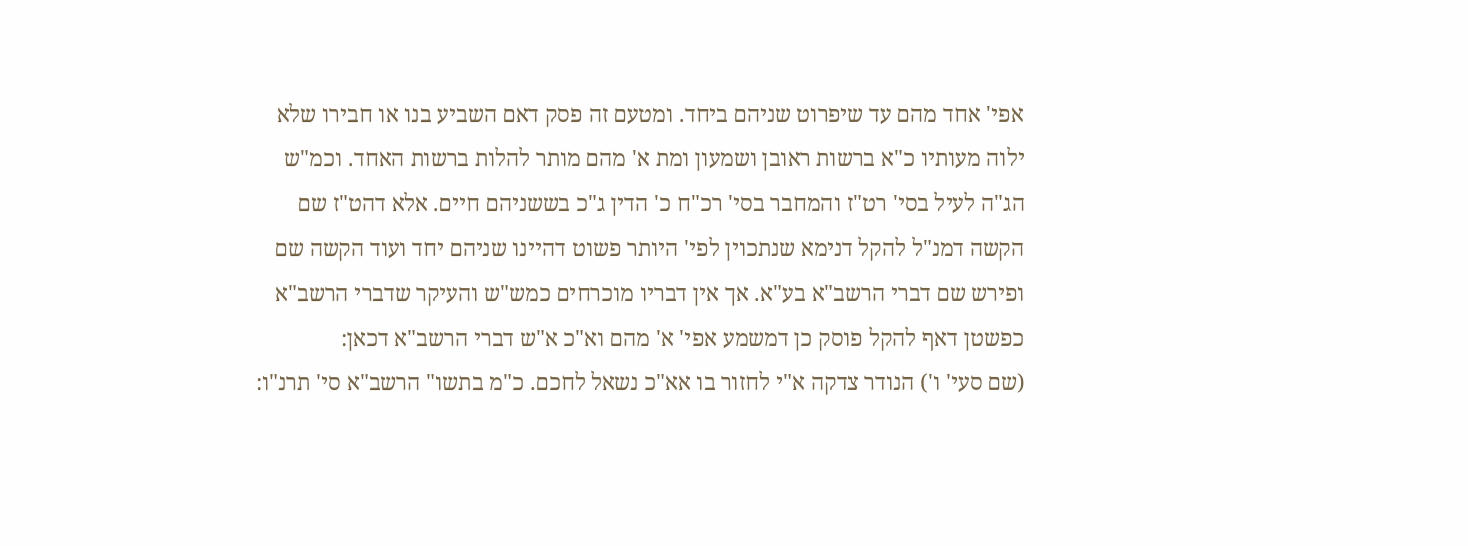אפי' אחד מהם עד שיפרוט שניהם ביחד. ומטעם זה פסק דאם השביע בנו או חבירו שלא ילוה מעותיו כ"א ברשות ראובן ושמעון ומת א' מהם מותר להלות ברשות האחד. וכמ"ש הג"ה לעיל בסי' רט"ז והמחבר בסי' רכ"ח כ' הדין ג"כ בששניהם חיים. אלא דהט"ז שם הקשה דמנ"ל להקל דנימא שנתכוין לפי' היותר פשוט דהיינו שניהם יחד ועוד הקשה שם ופירש שם דברי הרשב"א בע"א. אך אין דבריו מוכרחים כמש"ש והעיקר שדברי הרשב"א כפשטן דאף להקל פוסק כן דמשמע אפי' א' מהם וא"כ א"ש דברי הרשב"א דכאן:
(שם סעי' ו') הנודר צדקה א"י לחזור בו אא"כ נשאל לחכם. כ"מ בתשו" הרשב"א סי' תרנ"ו: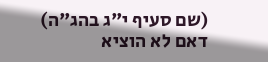(שם סעיף י"ג בהג"ה) דאם לא הוציא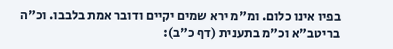בפיו אינו כלום. ומ"מ ירא שמים יקיים ודובר אמת בלבבו. וכ"ה בריטב"א וכ"מ בתענית (דף כ"ב):